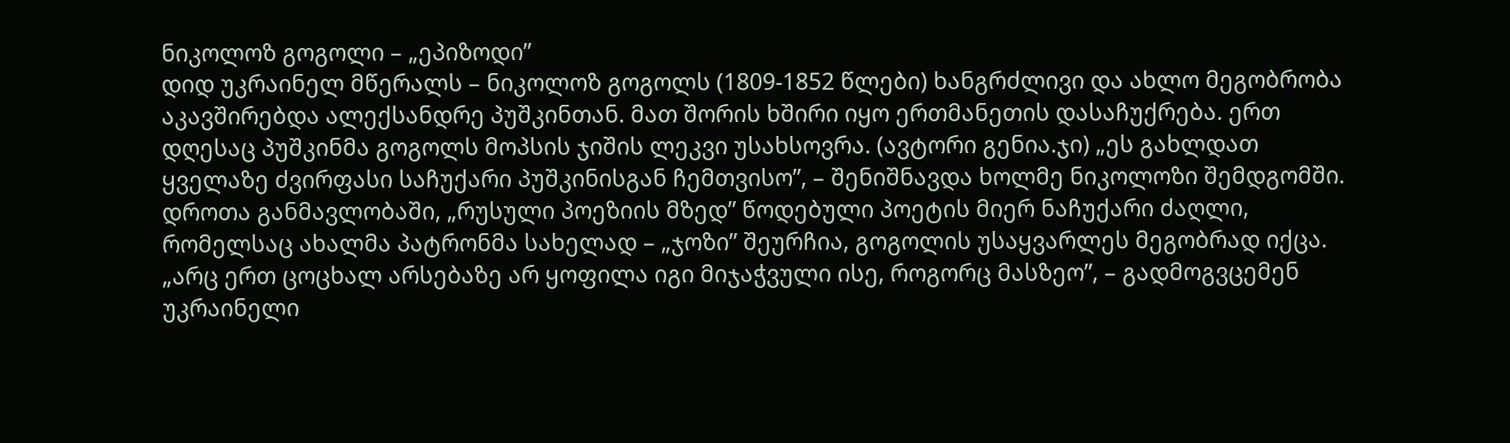ნიკოლოზ გოგოლი – „ეპიზოდი”
დიდ უკრაინელ მწერალს – ნიკოლოზ გოგოლს (1809-1852 წლები) ხანგრძლივი და ახლო მეგობრობა აკავშირებდა ალექსანდრე პუშკინთან. მათ შორის ხშირი იყო ერთმანეთის დასაჩუქრება. ერთ დღესაც პუშკინმა გოგოლს მოპსის ჯიშის ლეკვი უსახსოვრა. (ავტორი გენია.ჯი) „ეს გახლდათ ყველაზე ძვირფასი საჩუქარი პუშკინისგან ჩემთვისო”, – შენიშნავდა ხოლმე ნიკოლოზი შემდგომში. დროთა განმავლობაში, „რუსული პოეზიის მზედ” წოდებული პოეტის მიერ ნაჩუქარი ძაღლი, რომელსაც ახალმა პატრონმა სახელად – „ჯოზი” შეურჩია, გოგოლის უსაყვარლეს მეგობრად იქცა. „არც ერთ ცოცხალ არსებაზე არ ყოფილა იგი მიჯაჭვული ისე, როგორც მასზეო”, – გადმოგვცემენ უკრაინელი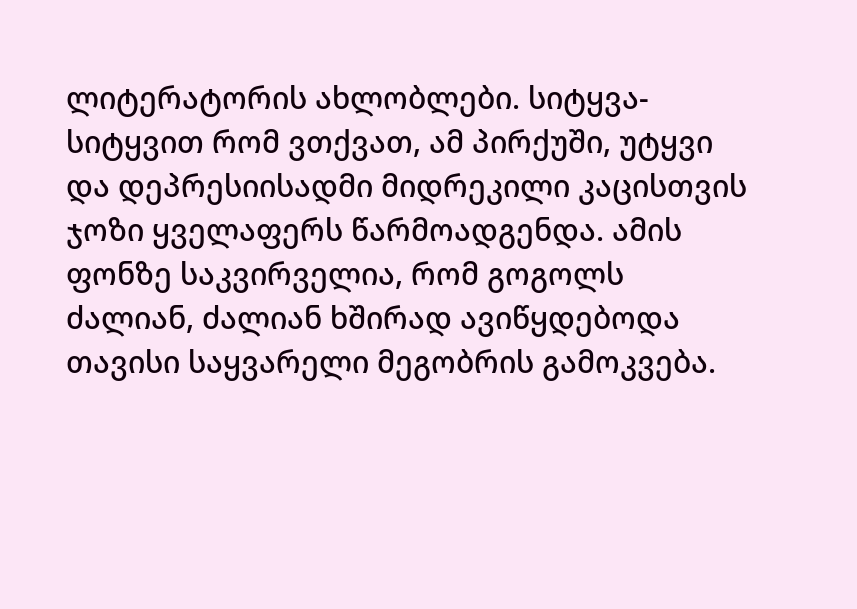ლიტერატორის ახლობლები. სიტყვა-სიტყვით რომ ვთქვათ, ამ პირქუში, უტყვი და დეპრესიისადმი მიდრეკილი კაცისთვის ჯოზი ყველაფერს წარმოადგენდა. ამის ფონზე საკვირველია, რომ გოგოლს ძალიან, ძალიან ხშირად ავიწყდებოდა თავისი საყვარელი მეგობრის გამოკვება.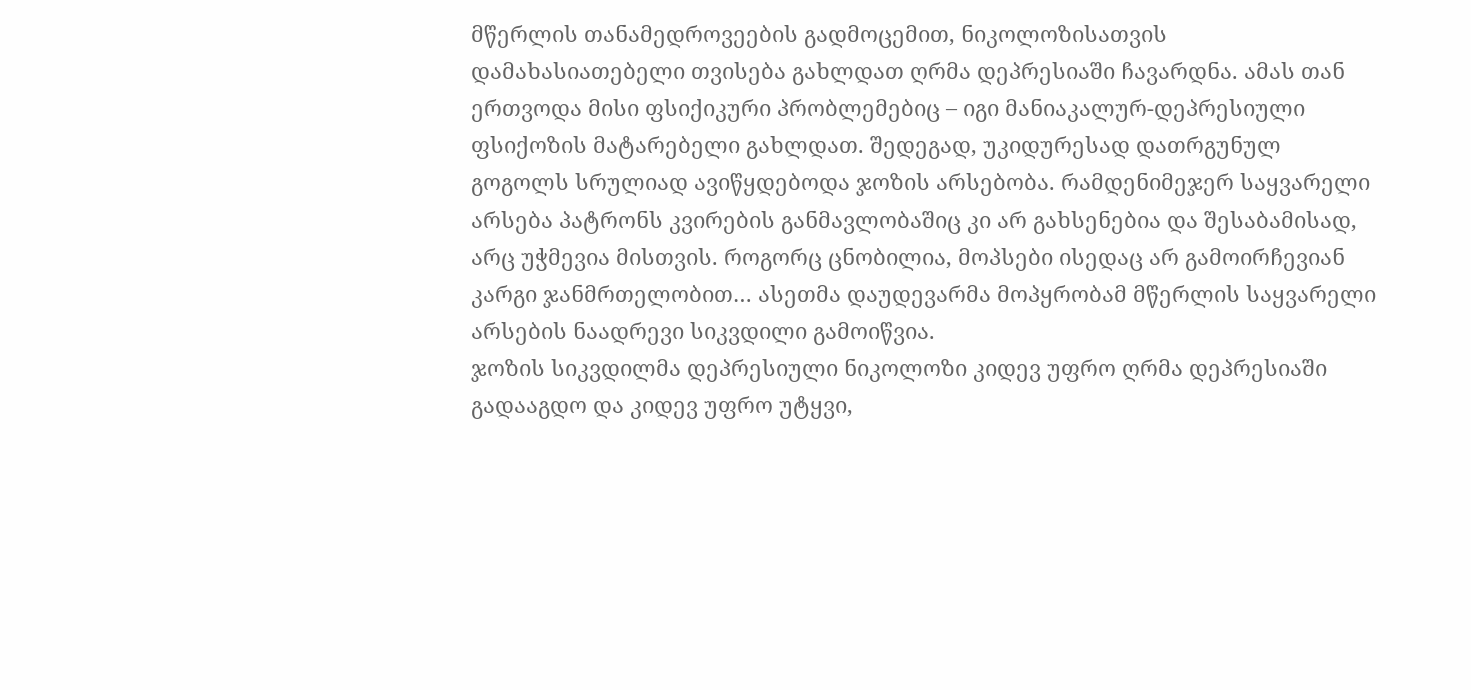მწერლის თანამედროვეების გადმოცემით, ნიკოლოზისათვის დამახასიათებელი თვისება გახლდათ ღრმა დეპრესიაში ჩავარდნა. ამას თან ერთვოდა მისი ფსიქიკური პრობლემებიც – იგი მანიაკალურ-დეპრესიული ფსიქოზის მატარებელი გახლდათ. შედეგად, უკიდურესად დათრგუნულ გოგოლს სრულიად ავიწყდებოდა ჯოზის არსებობა. რამდენიმეჯერ საყვარელი არსება პატრონს კვირების განმავლობაშიც კი არ გახსენებია და შესაბამისად, არც უჭმევია მისთვის. როგორც ცნობილია, მოპსები ისედაც არ გამოირჩევიან კარგი ჯანმრთელობით… ასეთმა დაუდევარმა მოპყრობამ მწერლის საყვარელი არსების ნაადრევი სიკვდილი გამოიწვია.
ჯოზის სიკვდილმა დეპრესიული ნიკოლოზი კიდევ უფრო ღრმა დეპრესიაში გადააგდო და კიდევ უფრო უტყვი,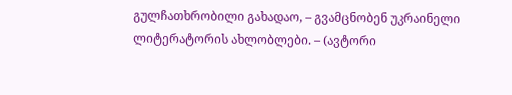გულჩათხრობილი გახადაო, – გვამცნობენ უკრაინელი ლიტერატორის ახლობლები. – (ავტორი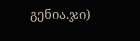გენია.ჯი)